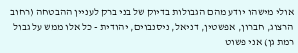אולי מישהו יודע מהם הגבולות בדיוק של בני ברק לעניין ההבטחה (רחוב הרצוג, חברון, אפשטין, דניאל, ניסנבוים, יהודית - כל אלו ממש על גבול רמת גן) אני פשוט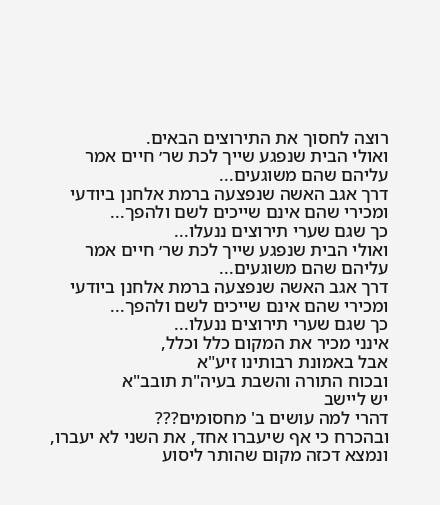רוצה לחסוך את התירוצים הבאים.
ואולי הבית שנפגע שייך לכת שר׳ חיים אמר עליהם שהם משוגעים...
דרך אגב האשה שנפצעה ברמת אלחנן ביודעי ומכירי שהם אינם שייכים לשם ולהפך...
כך שגם שערי תירוצים ננעלו...
ואולי הבית שנפגע שייך לכת שר׳ חיים אמר עליהם שהם משוגעים...
דרך אגב האשה שנפצעה ברמת אלחנן ביודעי ומכירי שהם אינם שייכים לשם ולהפך...
כך שגם שערי תירוצים ננעלו...
אינני מכיר את המקום כלל וכלל,
אבל באמונת רבותינו זיע"א
ובכוח התורה והשבת בעיה"ת תובב"א
יש ליישב
דהרי למה עושים ב' מחסומים???
ובהכרח כי אף שיעברו אחד, את השני לא יעברו,
ונמצא דכזה מקום שהותר ליסוע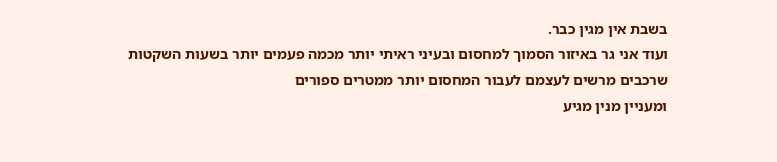בשבת אין מגין כבר.
ועוד אני גר באיזור הסמוך למחסום ובעיני ראיתי יותר מכמה פעמים יותר בשעות השקטות
שרכבים מרשים לעצמם לעבור המחסום יותר ממטרים ספורים
ומעניין מנין מגיע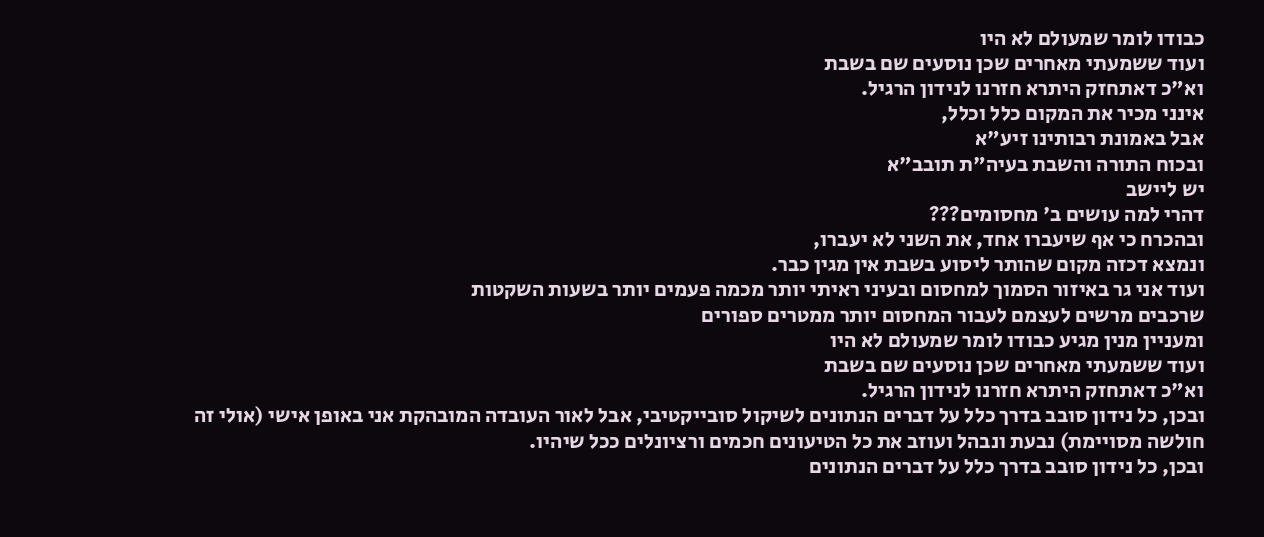כבודו לומר שמעולם לא היו
ועוד ששמעתי מאחרים שכן נוסעים שם בשבת
וא"כ דאתחזק היתרא חזרנו לנידון הרגיל.
אינני מכיר את המקום כלל וכלל,
אבל באמונת רבותינו זיע"א
ובכוח התורה והשבת בעיה"ת תובב"א
יש ליישב
דהרי למה עושים ב' מחסומים???
ובהכרח כי אף שיעברו אחד, את השני לא יעברו,
ונמצא דכזה מקום שהותר ליסוע בשבת אין מגין כבר.
ועוד אני גר באיזור הסמוך למחסום ובעיני ראיתי יותר מכמה פעמים יותר בשעות השקטות
שרכבים מרשים לעצמם לעבור המחסום יותר ממטרים ספורים
ומעניין מנין מגיע כבודו לומר שמעולם לא היו
ועוד ששמעתי מאחרים שכן נוסעים שם בשבת
וא"כ דאתחזק היתרא חזרנו לנידון הרגיל.
ובכן, כל נידון סובב בדרך כלל על דברים הנתונים לשיקול סובייקטיבי, אבל לאור העובדה המובהקת אני באופן אישי (אולי זה חולשה מסויימת) נבעת ונבהל ועוזב את כל הטיעונים חכמים ורציונלים ככל שיהיו.
ובכן, כל נידון סובב בדרך כלל על דברים הנתונים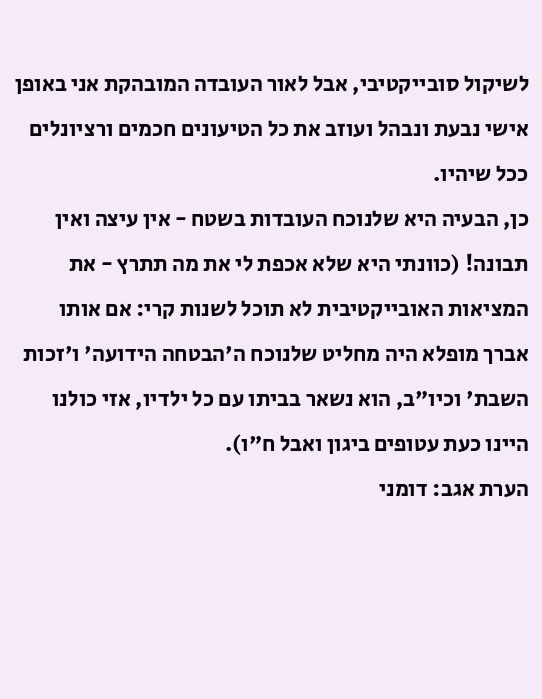לשיקול סובייקטיבי, אבל לאור העובדה המובהקת אני באופן אישי נבעת ונבהל ועוזב את כל הטיעונים חכמים ורציונלים ככל שיהיו.
כן, הבעיה היא שלנוכח העובדות בשטח - אין עיצה ואין תבונה! (כוונתי היא שלא אכפת לי את מה תתרץ - את המציאות האובייקטיבית לא תוכל לשנות קרי: אם אותו אברך מופלא היה מחליט שלנוכח ה'הבטחה הידועה' ו'זכות השבת' וכיו"ב, הוא נשאר בביתו עם כל ילדיו, אזי כולנו היינו כעת עטופים ביגון ואבל ח"ו).
הערת אגב: דומני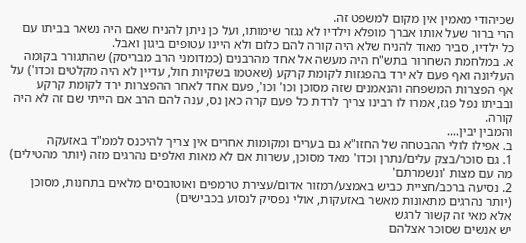שכיהודי מאמין אין מקום למשפט זה.
הרי ברור שעל אותו אברך מופלא וילדיו לא נגזר שימותו, ועל כן ניתן להניח שאם היה נשאר בביתו עם כל ילדיו, סביר מאוד להניח שלא היה קורה להם כלום ולא היינו עטופים ביגון ואבל.
א. במלחמת השחרור בתש"ח היה מעשה אל אחד מהרבנים (כמדומני הרב מבריסק) שהתגורר בקומה העליונה ואף פעם לא ירד בהפגזות לקומת קרקע (שאטמו בשקיות חול, עדיין לא היה מקלטים וכדו') על אף הפצרות המשפחה והנאמנים שזה מסוכן וכו' וכו', פעם אחד לאחר ההפצרות ירד לקומת קרקע ובביתו נפל פגז, אמרו לו רבינו צריך לרדת כל פעם קרה כאן נס, ענה להם הרב אם הייתי שם זה לא היה קורה.
והמבין יבין....
ב. אפילו לולי ההבטחה של החזו"א גם בערים ומקומות אחרים אין צריך להיכנס לממ"ד באזעקה
1. גם סוכר/בצק עלים/נתרן וכדו' מאד מסוכן, עשרות אם לא מאות ואלפים נהרגים מזה (יותר מהטילים) מה עם מצות 'ונשמרתם'
2. נסיעה ברכב/חציית כביש באמצע/רמזור אדום/עצירת טרמפים ואוטובסים מלאים בתחנות, מסוכן (יותר נהרגים מתאונות מאשר באזעקות, אולי נפסיק לנסוע בכבישים)
אלא מאי זה קשור לרגש
יש אנשים שסוכר אצלהם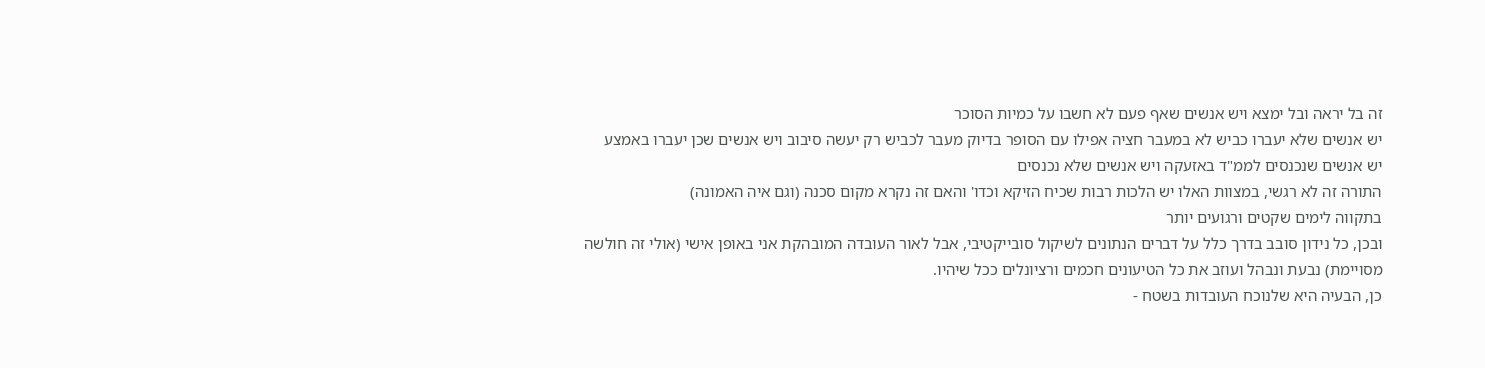זה בל יראה ובל ימצא ויש אנשים שאף פעם לא חשבו על כמיות הסוכר
יש אנשים שלא יעברו כביש לא במעבר חציה אפילו עם הסופר בדיוק מעבר לכביש רק יעשה סיבוב ויש אנשים שכן יעברו באמצע
יש אנשים שנכנסים לממ"ד באזעקה ויש אנשים שלא נכנסים
התורה זה לא רגשי, במצוות האלו יש הלכות רבות שכיח הזיקא וכדו' והאם זה נקרא מקום סכנה (וגם איה האמונה)
בתקווה לימים שקטים ורגועים יותר
ובכן, כל נידון סובב בדרך כלל על דברים הנתונים לשיקול סובייקטיבי, אבל לאור העובדה המובהקת אני באופן אישי (אולי זה חולשה מסויימת) נבעת ונבהל ועוזב את כל הטיעונים חכמים ורציונלים ככל שיהיו.
כן, הבעיה היא שלנוכח העובדות בשטח -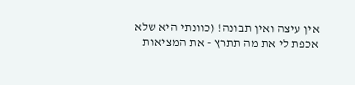אין עיצה ואין תבונה! (כוונתי היא שלא אכפת לי את מה תתרץ - את המציאות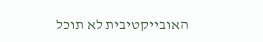האובייקטיבית לא תוכל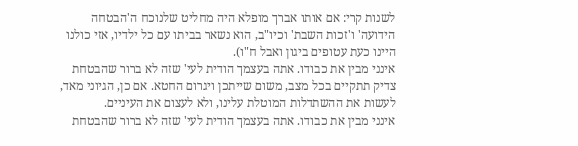לשנות קרי: אם אותו אברך מופלא היה מחליט שלנוכח ה'הבטחה הידועה' ו'זכות השבת' וכיו"ב, הוא נשאר בביתו עם כל ילדיו, אזי כולנו היינו כעת עטופים ביגון ואבל ח"ו).
אינני מבין את כבודו. אתה בעצמך הודית לעי' שזה לא ברור שהבטחת צדיק תתקיים בכל מצב, משום שייתכן ויגרום החטא. אם כן, הגיוני מאד, לעשות את ההשתדלות המוטלת עלינו, ולא לעצום את העיניים.
אינני מבין את כבודו. אתה בעצמך הודית לעי' שזה לא ברור שהבטחת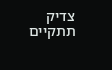צדיק תתקיים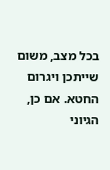בכל מצב, משום שייתכן ויגרום החטא. אם כן, הגיוני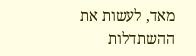מאד, לעשות את ההשתדלות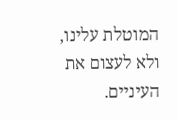המוטלת עלינו, ולא לעצום את העיניים.